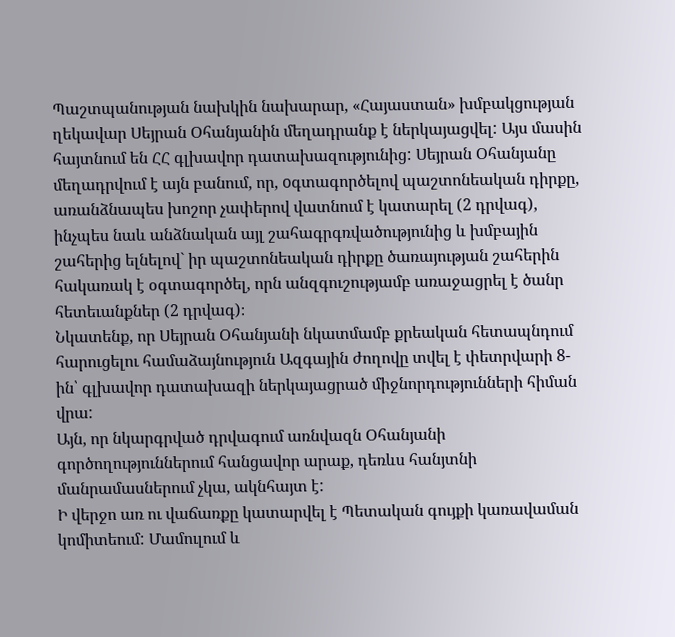Պաշտպանության նախկին նախարար, «Հայաստան» խմբակցության ղեկավար Սեյրան Օհանյանին մեղադրանք է ներկայացվել: Այս մասին հայտնում են ՀՀ գլխավոր դատախազությունից: Սեյրան Օհանյանը մեղադրվում է այն բանում, որ, oգտագործելով պաշտոնեական դիրքը, առանձնապես խոշոր չափերով վատնում է կատարել (2 դրվագ), ինչպես նաև անձնական այլ շահագրգռվածությունից և խմբային շահերից ելնելով` իր պաշտոնեական դիրքը ծառայության շահերին հակառակ է օգտագործել, որն անզգուշությամբ առաջացրել է ծանր հետեւանքներ (2 դրվագ)։
Նկատենք, որ Սեյրան Օհանյանի նկատմամբ քրեական հետապնդում հարուցելու համաձայնություն Ազգային ժողովը տվել է փետրվարի 8-ին՝ գլխավոր դատախազի ներկայացրած միջնորդությունների հիման վրա:
Այն, որ նկարգրված դրվագում առնվազն Օհանյանի
գործողություններում հանցավոր արաք, դեռևս հանյտնի մանրամասներում չկա, ակնհայտ է:
Ի վերջո առ ու վաճառքը կատարվել է Պետական գույքի կառավաման կոմիտեում: Մամուլում և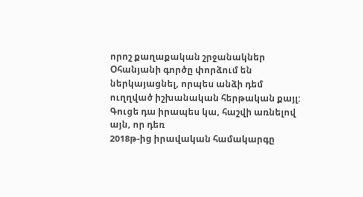որոշ քաղաքական շրջանակներ Օհանյանի գործը փորձում են ներկայացնել, որպես անձի դեմ
ուղղված իշխանական հերթական քայլ: Գուցե դա իրապես կա, հաշվի առնելով այն, որ դեռ
2018թ-ից իրավական համակարգը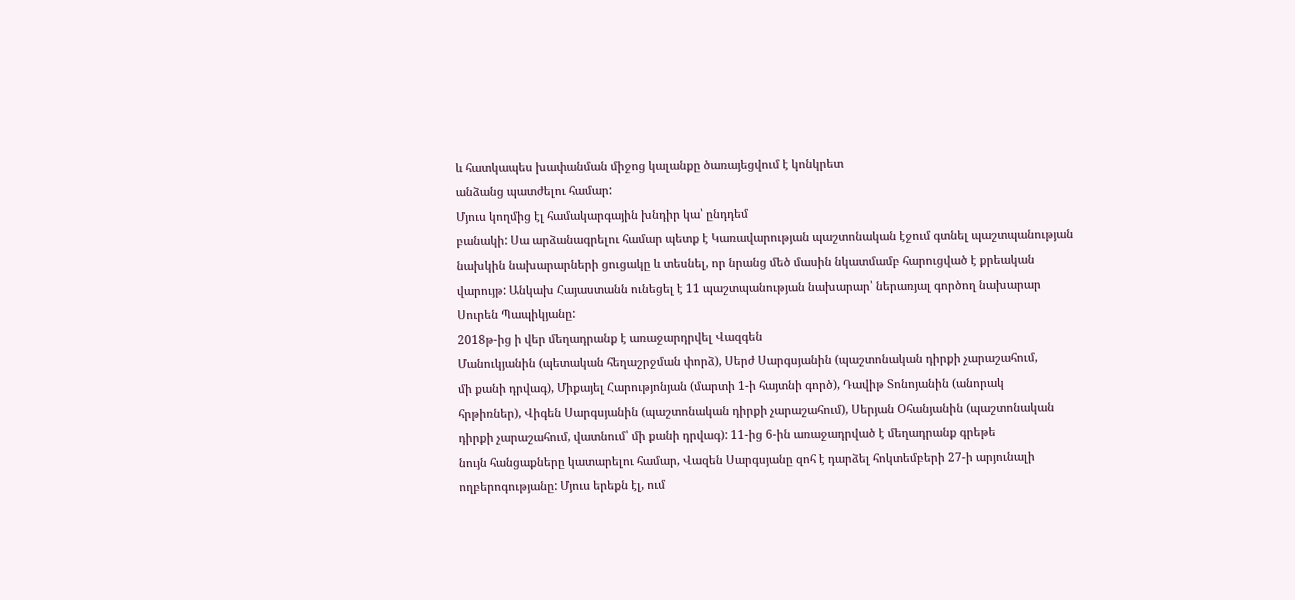և հատկապես խափանման միջոց կալանքը ծառայեցվում է կոնկրետ
անձանց պատժելու համար:
Մյուս կողմից էլ համակարգային խնդիր կա՝ ընդդեմ
բանակի: Սա արձանագրելու համար պետք է Կառավարության պաշտոնական էջում գտնել պաշտպանության
նախկին նախարարների ցուցակը և տեսնել, որ նրանց մեծ մասին նկատմամբ հարուցված է քրեական
վարույթ: Անկախ Հայաստանն ունեցել է 11 պաշտպանության նախարար՝ ներառյալ գործող նախարար Սուրեն Պապիկյանը:
2018թ-ից ի վեր մեղադրանք է առաջարդրվել Վազգեն
Մանուկյանին (պետական հեղաշրջման փորձ), Սերժ Սարգսյանին (պաշտոնական դիրքի չարաշահում,
մի քանի դրվագ), Միքայել Հարությոնյան (մարտի 1-ի հայտնի գործ), Դավիթ Տոնոյանին (անորակ
հրթիռներ), Վիգեն Սարգսյանին (պաշտոնական դիրքի չարաշահում), Սերյան Օհանյանին (պաշտոնական
դիրքի չարաշահում, վատնում՝ մի քանի դրվագ): 11-ից 6-ին առաջադրված է մեղադրանք գրեթե
նույն հանցաքները կատարելու համար, Վազեն Սարգսյանը զոհ է դարձել հոկտեմբերի 27-ի արյունալի
ողբերոգությանը: Մյուս երեքն էլ, ում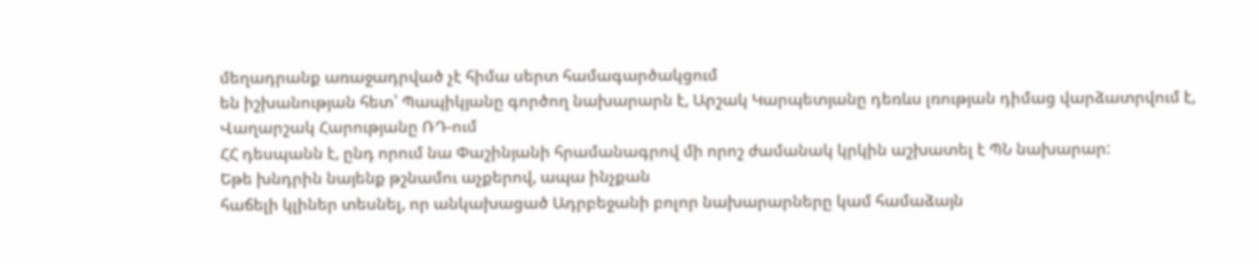մեղադրանք առաջադրված չէ հիմա սերտ համագարծակցում
են իշխանության հետ՝ Պապիկյանը գործող նախարարն է, Արշակ Կարպետյանը դեռևս լռության դիմաց վարձատրվում է, Վաղարշակ Հարությանը ՌԴ-ում
ՀՀ դեսպանն է, ընդ որում նա Փաշինյանի հրամանագրով մի որոշ ժամանակ կրկին աշխատել է ՊՆ նախարար:
Եթե խնդրին նայենք թշնամու աչքերով, ապա ինչքան
հաճելի կլիներ տեսնել, որ անկախացած Ադրբեջանի բոլոր նախարարները կամ համաձայն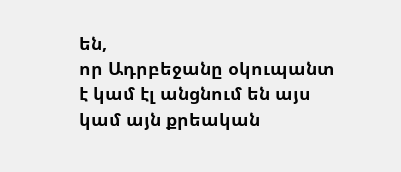են,
որ Ադրբեջանը օկուպանտ է կամ էլ անցնում են այս կամ այն քրեական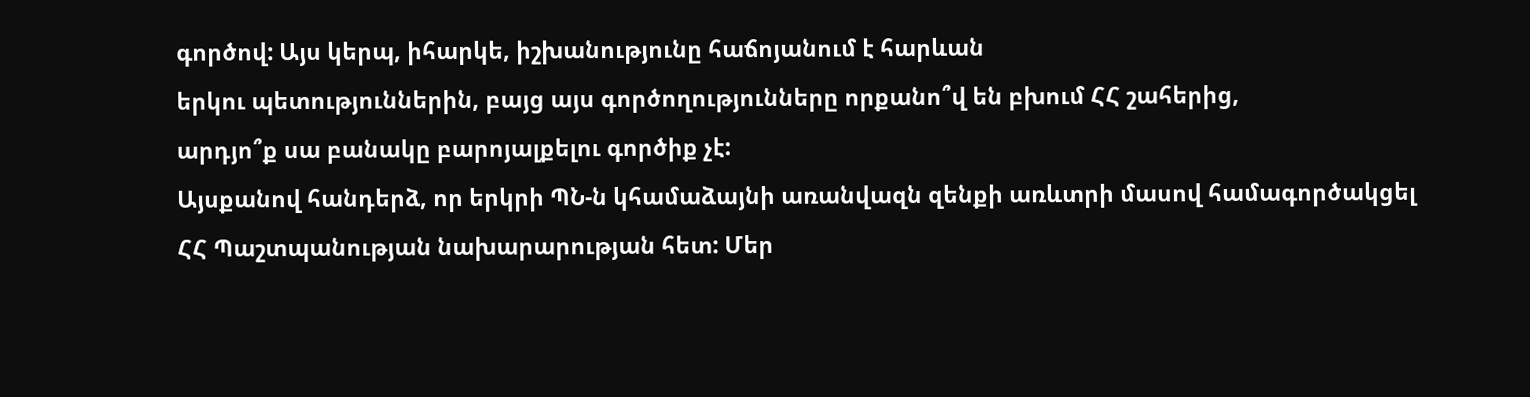գործով: Այս կերպ, իհարկե, իշխանությունը հաճոյանում է հարևան
երկու պետություններին, բայց այս գործողությունները որքանո՞վ են բխում ՀՀ շահերից,
արդյո՞ք սա բանակը բարոյալքելու գործիք չէ:
Այսքանով հանդերձ, որ երկրի ՊՆ-ն կհամաձայնի առանվազն զենքի առևտրի մասով համագործակցել
ՀՀ Պաշտպանության նախարարության հետ: Մեր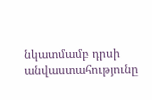նկատմամբ դրսի անվաստահությունը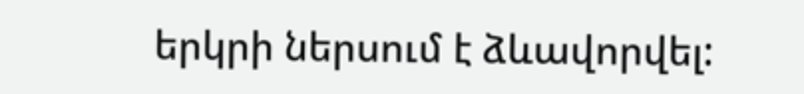երկրի ներսում է ձևավորվել: